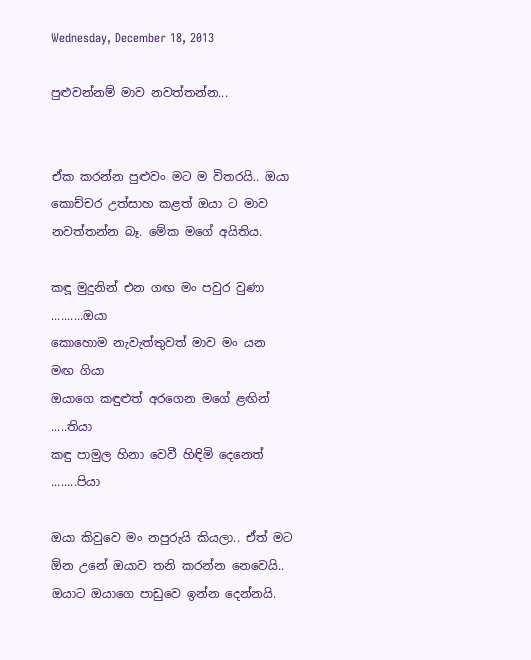Wednesday, December 18, 2013

පුළුවන්නම් මාව නවත්තන්න...


ඒක කරන්න පුළුවං මට ම විතරයි.. ඔයා කොච්චර උත්සාහ කළත් ඔයා ට මාව නවත්තන්න බෑ. මේක මගේ අයිතිය.

කඳූ මුදුනින් එන ගඟ මං පවුර වුණා ..........ඔයා
කොහොම නැවැත්තුවත් මාව මං යන මඟ ගියා
ඔයාගෙ කඳුළුත් අරගෙන මගේ ළඟින් .....තියා
කඳු පාමුල හිනා වෙවී හිඳිමි දෙනෙත් ........පියා

ඔයා කිවුවෙ මං නපුරුයි කියලා.. ඒත් මට ඕන උනේ ඔයාව තනි කරන්න නෙවෙයි.. ඔයාට ඔයාගෙ පාඩුවෙ ඉන්න දෙන්නයි.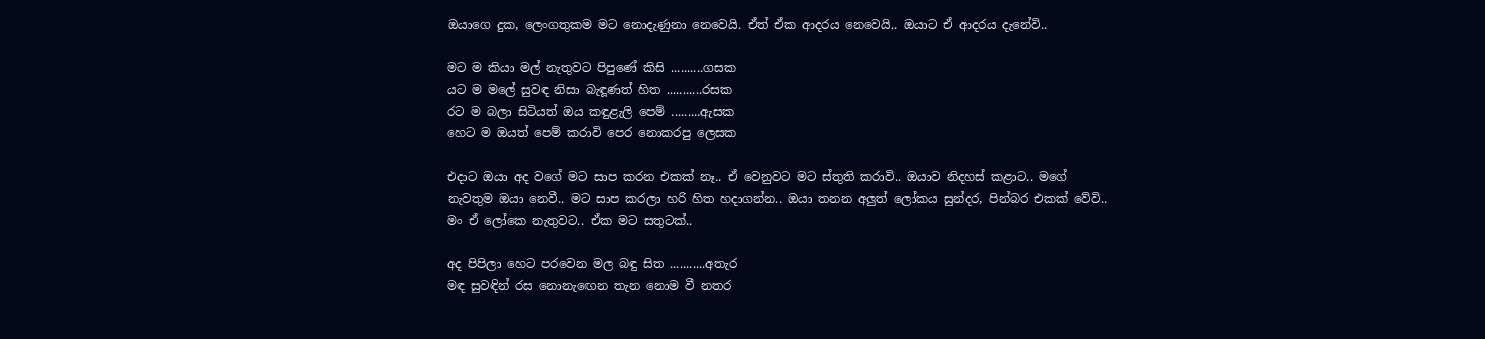ඔයාගෙ දුක, ලෙංගතුකම මට නොදැණුනා නෙවෙයි. ඒත් ඒක ආදරය නෙවෙයි.. ඔයාට ඒ ආදරය දැනේවි..

මට ම කියා මල් නැතුවට පිපුණේ කිසි ..........ගසක
යට ම මලේ සුවඳ නිසා බැඳූණත් හිත ...........රසක
රට ම බලා සිටියත් ඔය කඳුළැලි පෙම් .........ඇසක
හෙට ම ඔයත් පෙම් කරාවි පෙර නොකරපු ලෙසක

එදාට ඔයා අද වගේ මට සාප කරන එකක් නෑ.. ඒ වෙනුවට මට ස්තුති කරාවි.. ඔයාව නිදහස් කළාට.. මගේ නැවතුම ඔයා නෙවී.. මට සාප කරලා හරි හිත හදාගන්න.. ඔයා තනන අලුත් ලෝකය සුන්දර, පින්බර එකක් වේවි.. මං ඒ ලෝකෙ නැතුවට.. ඒක මට සතුටක්..

අද පිපිලා හෙට පරවෙන මල බඳු සිත ...........අතැර
මඳ සුවඳින් රස නොනැඟෙන තැන නොම වී නතර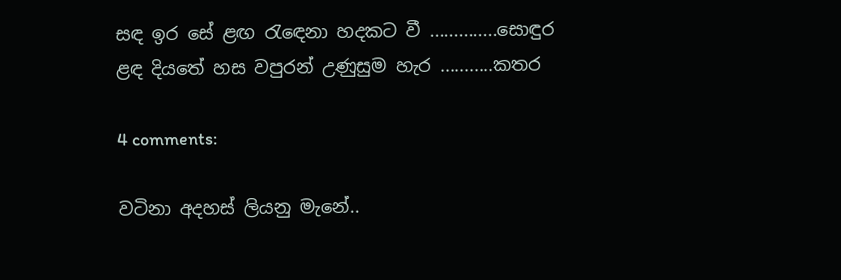සඳ ඉර සේ ළඟ රැඳෙනා හදකට වී ..............සොඳුර
ළඳ දියතේ හස වපුරන් උණුසුම හැර ...........කතර

4 comments:

වටිනා අදහස් ලියනු මැනේ..